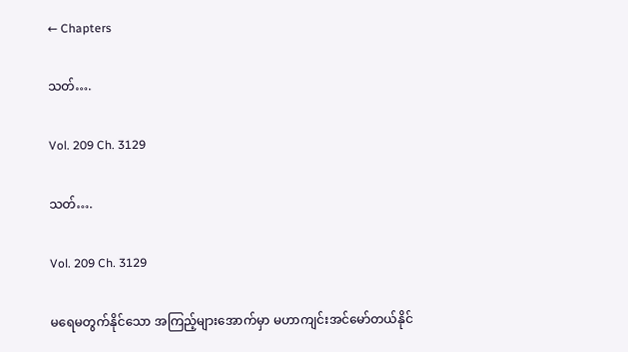← Chapters

သတ်….

Vol. 209 Ch. 3129

သတ်….

Vol. 209 Ch. 3129

မရေမတွက်နိုင်သော အကြည့်များအောက်မှာ မဟာကျင်းအင်မော်တယ်နိုင်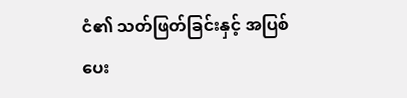ငံ၏ သတ်ဖြတ်ခြင်းနှင့် အပြစ်ပေး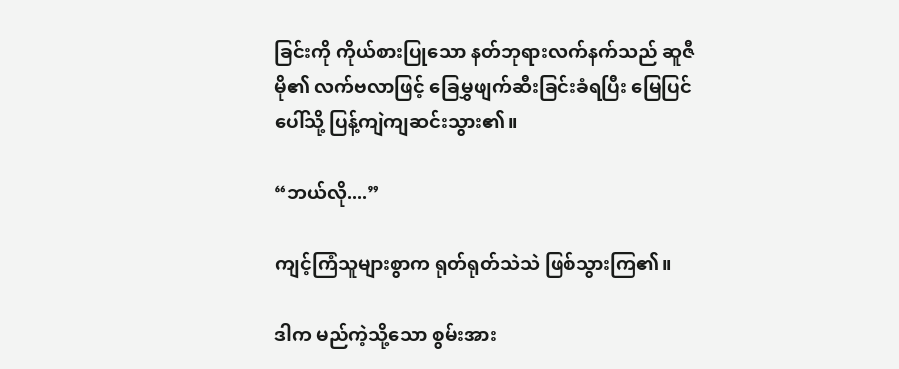ခြင်းကို ကိုယ်စားပြုသော နတ်ဘုရားလက်နက်သည် ဆူဇီမို၏ လက်ဗလာဖြင့် ခြေမွှဖျက်ဆီးခြင်းခံရပြီး မြေပြင်ပေါ်သို့ ပြန့်ကျဲကျဆင်းသွား၏။

“ဘယ်လို....”

ကျင့်ကြံသူများစွာက ရုတ်ရုတ်သဲသဲ ဖြစ်သွားကြ၏။

ဒါက မည်ကဲ့သို့သော စွမ်းအား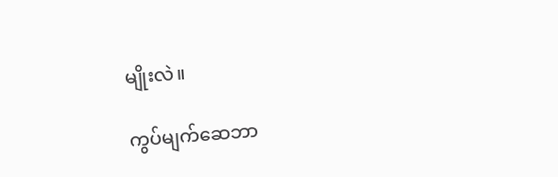မျိုးလဲ။

ကွပ်မျက်ဆေဘာ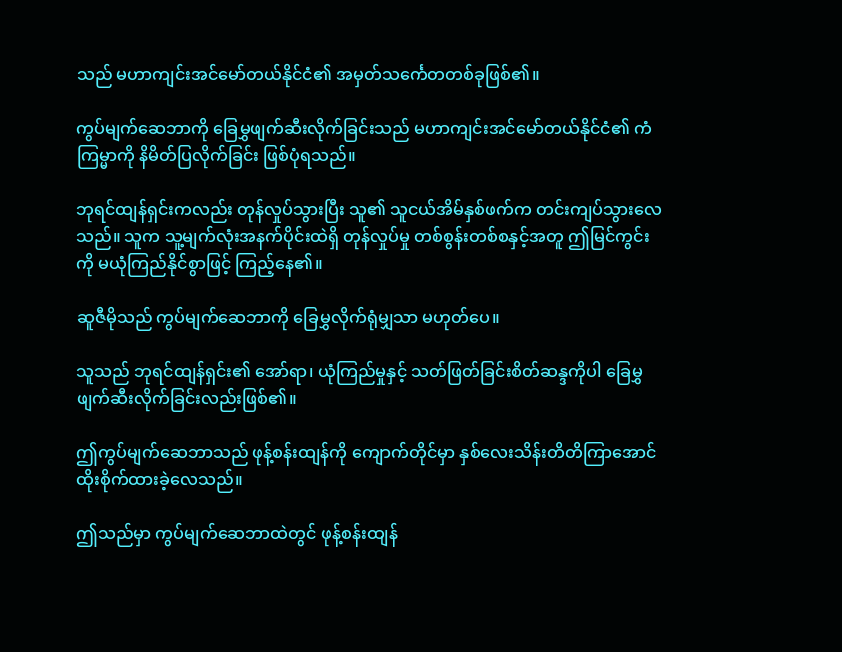သည် မဟာကျင်းအင်မော်တယ်နိုင်ငံ၏ အမှတ်သင်္ကေတတစ်ခုဖြစ်၏။

ကွပ်မျက်ဆေဘာကို ခြေမွှဖျက်ဆီးလိုက်ခြင်းသည် မဟာကျင်းအင်မော်တယ်နိုင်ငံ၏ ကံကြမ္မာကို နိမိတ်ပြလိုက်ခြင်း ဖြစ်ပုံရသည်။

ဘုရင်ထျန်ရှင်းကလည်း တုန်လှုပ်သွားပြီး သူ၏ သူငယ်အိမ်နှစ်ဖက်က တင်းကျပ်သွားလေသည်။ သူက သူ့မျက်လုံးအနက်ပိုင်းထဲရှိ တုန်လှုပ်မှု တစ်စွန်းတစ်စနှင့်အတူ ဤမြင်ကွင်းကို မယုံကြည်နိုင်စွာဖြင့် ကြည့်နေ၏။

ဆူဇီမိုသည် ကွပ်မျက်ဆေဘာကို ခြေမွှလိုက်ရုံမျှသာ မဟုတ်ပေ။

သူသည် ဘုရင်ထျန်ရှင်း၏ အော်ရာ၊ ယုံကြည်မှုနှင့် သတ်ဖြတ်ခြင်းစိတ်ဆန္ဒကိုပါ ခြေမွှဖျက်ဆီးလိုက်ခြင်းလည်းဖြစ်၏။

ဤကွပ်မျက်ဆေဘာသည် ဖုန့်စန်းထျန်ကို ကျောက်တိုင်မှာ နှစ်လေးသိန်းတိတိကြာအောင် ထိုးစိုက်ထားခဲ့လေသည်။

ဤသည်မှာ ကွပ်မျက်ဆေဘာထဲတွင် ဖုန့်စန်းထျန်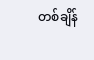တစ်ချိန်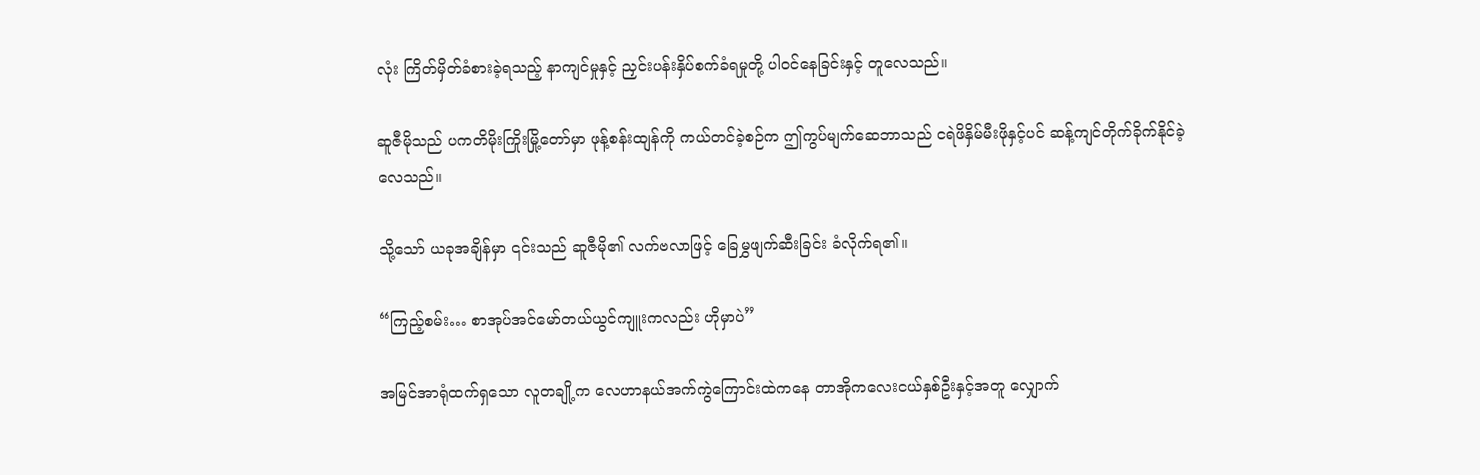လုံး ကြိတ်မှိတ်ခံစားခဲ့ရသည့် နာကျင်မှုနှင့် ညှင်းပန်းနှိပ်စက်ခံရမှုတို့ ပါဝင်နေခြင်းနှင့် တူလေသည်။

ဆူဇီမိုသည် ပကတိမိုးကြိုးမြို့တော်မှာ ဖုန့်စန်းထျန်ကို ကယ်တင်ခဲ့စဉ်က ဤကွပ်မျက်ဆေဘာသည် ငရဲဖိနှိမ်မီးဖိုနှင့်ပင် ဆန့်ကျင်တိုက်ခိုက်နိုင်ခဲ့လေသည်။

သို့သော် ယခုအချိန်မှာ ၎င်းသည် ဆူဇီမို၏ လက်ဗလာဖြင့် ခြေမွှဖျက်ဆီးခြင်း ခံလိုက်ရ၏။

“ကြည့်စမ်း… စာအုပ်အင်မော်တယ်ယွင်ကျူးကလည်း ဟိုမှာပဲ”

အမြင်အာရုံထက်ရှသော လူတချို့က လေဟာနယ်အက်ကွဲကြောင်းထဲကနေ တာအိုကလေးငယ်နှစ်ဦးနှင့်အတူ လျှောက်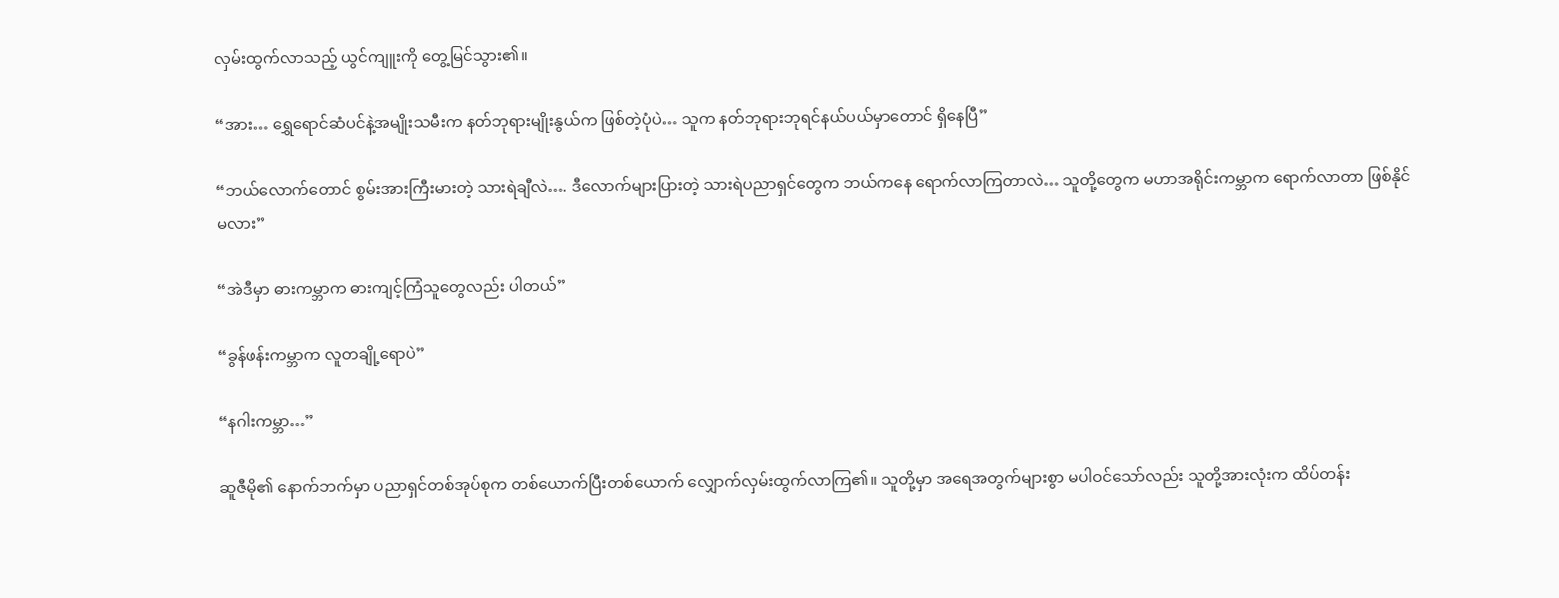လှမ်းထွက်လာသည့် ယွင်ကျူးကို တွေ့မြင်သွား၏။

“အား… ရွှေရောင်ဆံပင်နဲ့အမျိုးသမီးက နတ်ဘုရားမျိုးနွယ်က ဖြစ်တဲ့ပုံပဲ… သူက နတ်ဘုရားဘုရင်နယ်ပယ်မှာတောင် ရှိနေပြီ”

“ဘယ်လောက်တောင် စွမ်းအားကြီးမားတဲ့ သားရဲချီလဲ…. ဒီလောက်များပြားတဲ့ သားရဲပညာရှင်တွေက ဘယ်ကနေ ရောက်လာကြတာလဲ… သူတို့တွေက မဟာအရိုင်းကမ္ဘာက ရောက်လာတာ ဖြစ်နိုင်မလား”

“အဲဒီမှာ ဓားကမ္ဘာက ဓားကျင့်ကြံသူတွေလည်း ပါတယ်”

“ခွန်ဖန်းကမ္ဘာက လူတချို့ရောပဲ”

“နဂါးကမ္ဘာ…”

ဆူဇီမို၏ နောက်ဘက်မှာ ပညာရှင်တစ်အုပ်စုက တစ်ယောက်ပြီးတစ်ယောက် လျှောက်လှမ်းထွက်လာကြ၏။ သူတို့မှာ အရေအတွက်များစွာ မပါဝင်သော်လည်း သူတို့အားလုံးက ထိပ်တန်း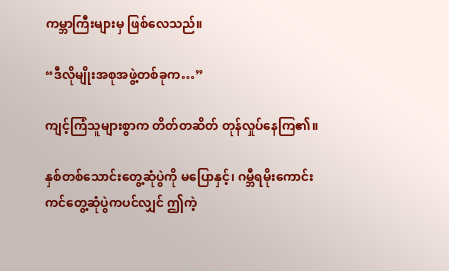ကမ္ဘာကြီးများမှ ဖြစ်လေသည်။

“ဒီလိုမျိုးအစုအဖွဲ့တစ်ခုက…”

ကျင့်ကြံသူများစွာက တိတ်တဆိတ် တုန်လှုပ်နေကြ၏။

နှစ်တစ်သောင်းတွေ့ဆုံပွဲကို မပြောနှင့်၊ ဂမ္ဘီရမိုးကောင်းကင်တွေ့ဆုံပွဲကပင်လျှင် ဤကဲ့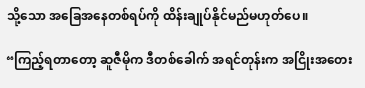သို့သော အခြေအနေတစ်ရပ်ကို ထိန်းချုပ်နိုင်မည်မဟုတ်ပေ။

“ကြည့်ရတာတော့ ဆူဇီမိုက ဒီတစ်ခေါက် အရင်တုန်းက အငြိုးအတေး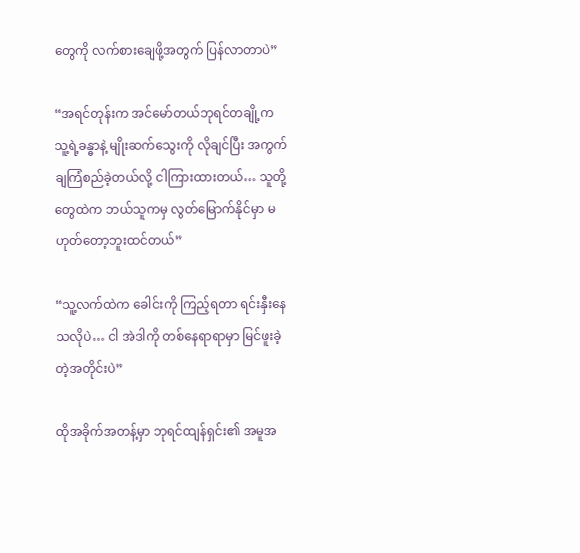တွေကို လက်စားချေဖို့အတွက် ပြန်လာတာပဲ”

“အရင်တုန်းက အင်မော်တယ်ဘုရင်တချို့က သူ့ရဲ့ခန္ဓာနဲ့ မျိုးဆက်သွေးကို လိုချင်ပြီး အကွက်ချကြံစည်ခဲ့တယ်လို့ ငါကြားထားတယ်… သူတို့တွေထဲက ဘယ်သူကမှ လွတ်မြောက်နိုင်မှာ မဟုတ်တော့ဘူးထင်တယ်”

“သူ့လက်ထဲက ခေါင်းကို ကြည့်ရတာ ရင်းနှီးနေသလိုပဲ… ငါ အဲဒါကို တစ်နေရာရာမှာ မြင်ဖူးခဲ့တဲ့အတိုင်းပဲ”

ထိုအခိုက်အတန့်မှာ ဘုရင်ထျန်ရှင်း၏ အမူအ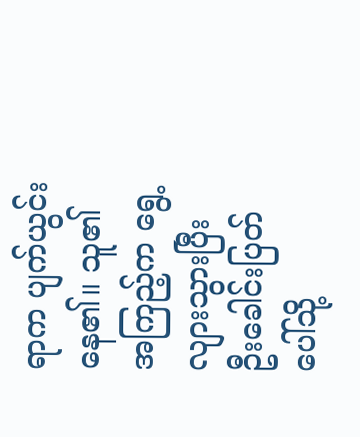ရာက ပျက်ယွင်းနေ၏။ သူ၏ အကြည့်က ရွေ့လျားသွားပြီး ဦးခေါင်းပြတ်ပေါ်သို့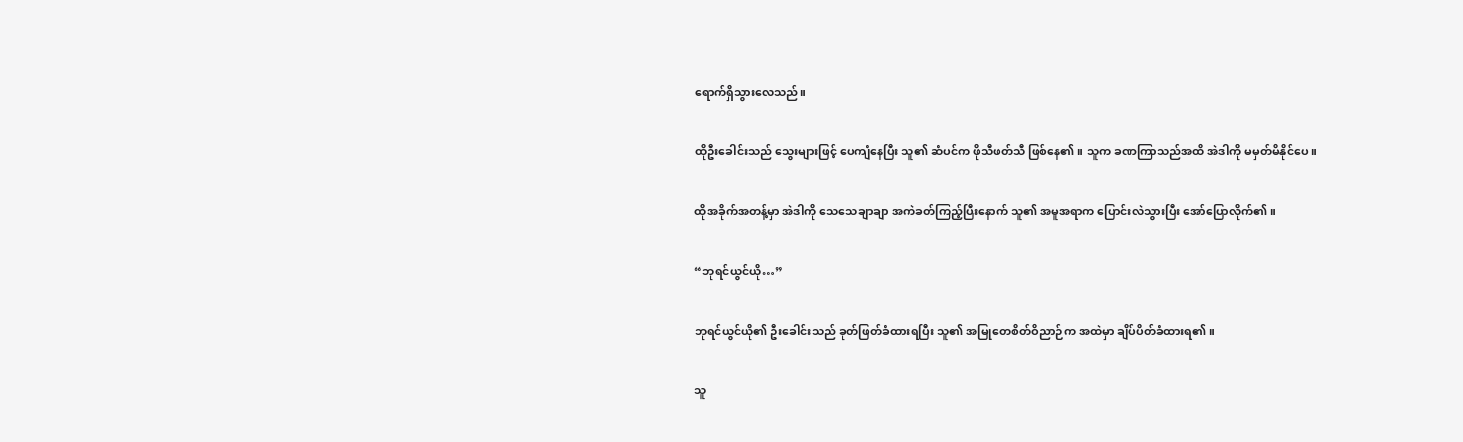ရောက်ရှိသွားလေသည်။

ထိုဦးခေါင်းသည် သွေးများဖြင့် ပေကျံနေပြီး သူ၏ ဆံပင်က ဖိုသီဖတ်သီ ဖြစ်နေ၏။ သူက ခဏကြာသည်အထိ အဲဒါကို မမှတ်မိနိုင်ပေ။

ထိုအခိုက်အတန့်မှာ အဲဒါကို သေသေချာချာ အကဲခတ်ကြည့်ပြီးနောက် သူ၏ အမူအရာက ပြောင်းလဲသွားပြီး အော်ပြောလိုက်၏။

“ဘုရင်ယွင်ယို…”

ဘုရင်ယွင်ယို၏ ဦးခေါင်းသည် ခုတ်ဖြတ်ခံထားရပြီး သူ၏ အမြုတေစိတ်ဝိညာဉ်က အထဲမှာ ချိပ်ပိတ်ခံထားရ၏။

သူ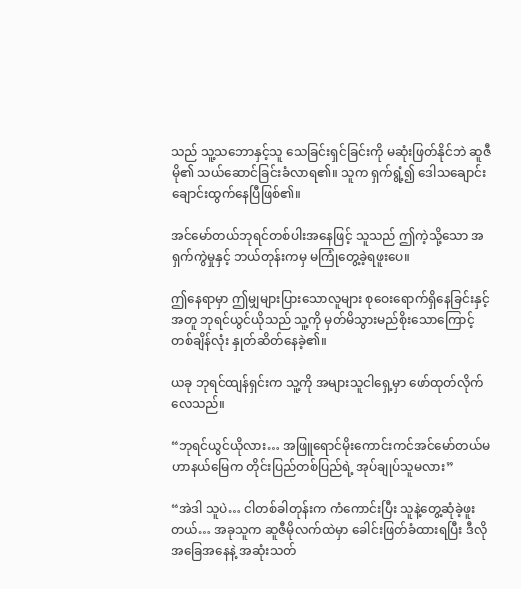သည် သူ့သဘောနှင့်သူ သေခြင်းရှင်ခြင်းကို မဆုံးဖြတ်နိုင်ဘဲ ဆူဇီမို၏ သယ်ဆောင်ခြင်းခံလာရ၏။ သူက ရှက်ရွံ့၍ ဒေါသချောင်းချောင်းထွက်နေပြီဖြစ်၏။

အင်မော်တယ်ဘုရင်တစ်ပါးအနေဖြင့် သူသည် ဤကဲ့သို့သော အရှက်ကွဲမှုနှင့် ဘယ်တုန်းကမှ မကြုံတွေ့ခဲ့ရဖူးပေ။

ဤနေရာမှာ ဤမျှများပြားသောလူများ စုဝေးရောက်ရှိနေခြင်းနှင့်အတူ ဘုရင်ယွင်ယိုသည် သူ့ကို မှတ်မိသွားမည်စိုးသောကြောင့် တစ်ချိန်လုံး နှုတ်ဆိတ်နေခဲ့၏။

ယခု ဘုရင်ထျန်ရှင်းက သူ့ကို အများသူငါရှေ့မှာ ဖော်ထုတ်လိုက်လေသည်။

“ဘုရင်ယွင်ယိုလား… အဖြူရောင်မိုးကောင်းကင်အင်မော်တယ်မဟာနယ်မြေက တိုင်းပြည်တစ်ပြည်ရဲ့ အုပ်ချုပ်သူမလား”

“အဲဒါ သူပဲ… ငါတစ်ခါတုန်းက ကံကောင်းပြီး သူနဲ့တွေ့ဆုံခဲ့ဖူးတယ်… အခုသူက ဆူဇီမိုလက်ထဲမှာ ခေါင်းဖြတ်ခံထားရပြီး ဒီလိုအခြေအနေနဲ့ အဆုံးသတ်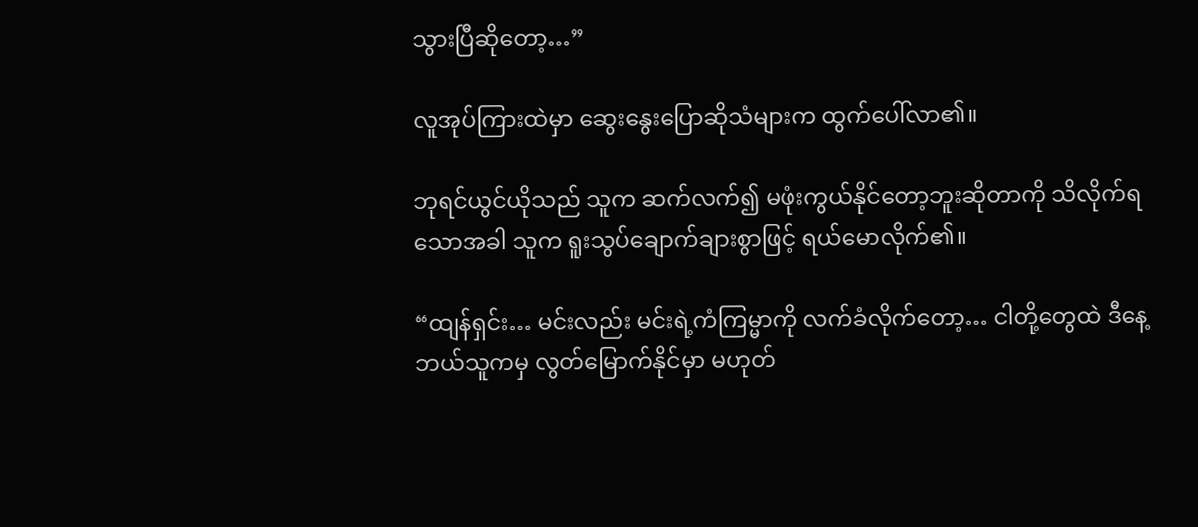သွားပြီဆိုတော့…”

လူအုပ်ကြားထဲမှာ ဆွေးနွေးပြောဆိုသံများက ထွက်ပေါ်လာ၏။

ဘုရင်ယွင်ယိုသည် သူက ဆက်လက်၍ မဖုံးကွယ်နိုင်တော့ဘူးဆိုတာကို သိလိုက်ရသောအခါ သူက ရူးသွပ်ချောက်ချားစွာဖြင့် ရယ်မောလိုက်၏။

“ထျန်ရှင်း… မင်းလည်း မင်းရဲ့ကံကြမ္မာကို လက်ခံလိုက်တော့… ငါတို့တွေထဲ ဒီနေ့ဘယ်သူကမှ လွတ်မြောက်နိုင်မှာ မဟုတ်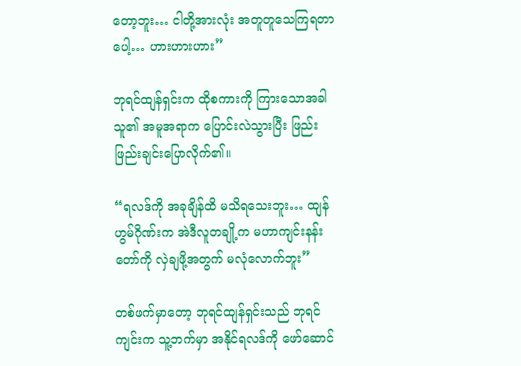တော့ဘူး… ငါတို့အားလုံး အတူတူသေကြရတာပေါ့… ဟားဟားဟား”

ဘုရင်ထျန်ရှင်းက ထိုစကားကို ကြားသောအခါ သူ၏ အမူအရာက ပြောင်းလဲသွားပြီး ဖြည်းဖြည်းချင်းပြောလိုက်၏။

“ရလဒ်ကို အခုချိန်ထိ မသိရသေးဘူး… ထျန်ဟွမ်ဂိုဏ်းက အဲဒီလူတချို့က မဟာကျင်းနန်းတော်ကို လှဲချဖို့အတွက် မလုံလောက်ဘူး”

တစ်ဖက်မှာတော့ ဘုရင်ထျန်ရှင်းသည် ဘုရင်ကျင်းက သူ့ဘက်မှာ အနိုင်ရလဒ်ကို ဖော်ဆောင်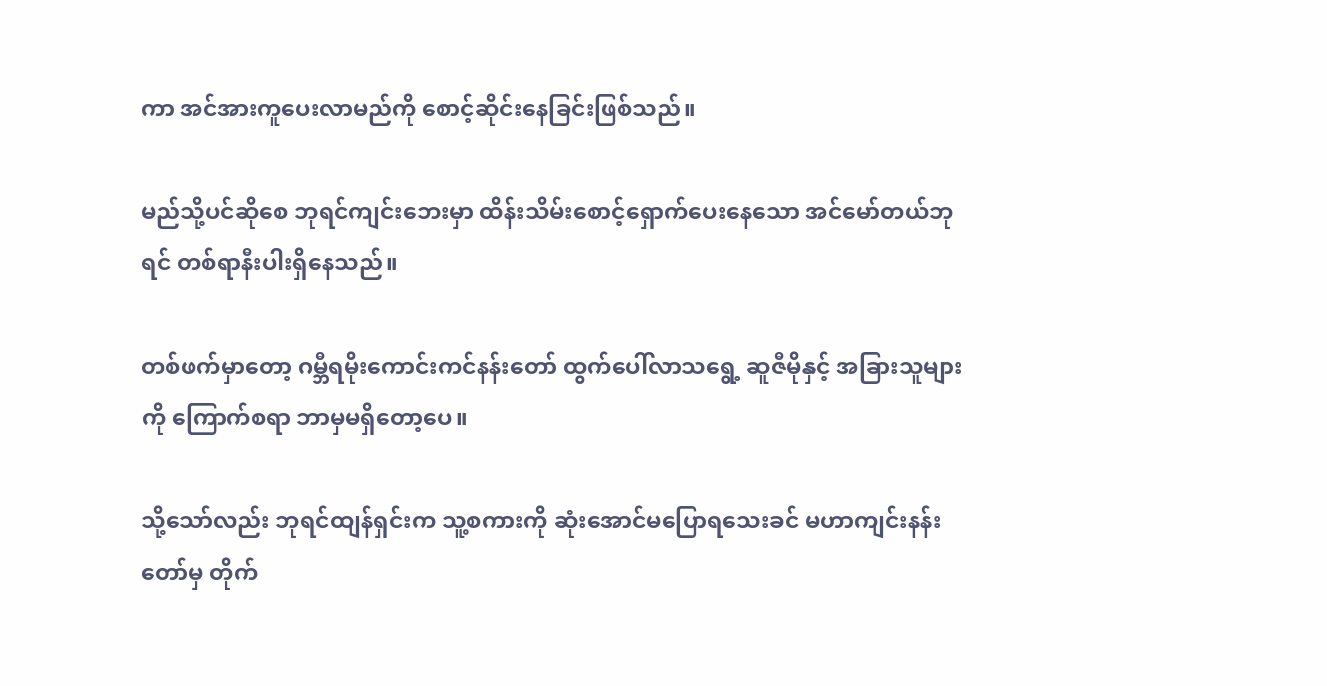ကာ အင်အားကူပေးလာမည်ကို စောင့်ဆိုင်းနေခြင်းဖြစ်သည်။

မည်သို့ပင်ဆိုစေ ဘုရင်ကျင်းဘေးမှာ ထိန်းသိမ်းစောင့်ရှောက်ပေးနေသော အင်မော်တယ်ဘုရင် တစ်ရာနီးပါးရှိနေသည်။

တစ်ဖက်မှာတော့ ဂမ္ဘီရမိုးကောင်းကင်နန်းတော် ထွက်ပေါ်လာသရွေ့ ဆူဇီမိုနှင့် အခြားသူများကို ကြောက်စရာ ဘာမှမရှိတော့ပေ။

သို့သော်လည်း ဘုရင်ထျန်ရှင်းက သူ့စကားကို ဆုံးအောင်မပြောရသေးခင် မဟာကျင်းနန်းတော်မှ တိုက်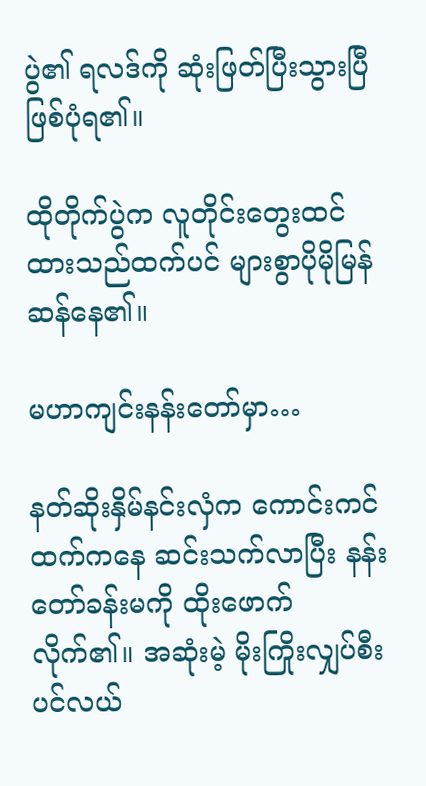ပွဲ၏ ရလဒ်ကို ဆုံးဖြတ်ပြီးသွားပြီ ဖြစ်ပုံရ၏။

ထိုတိုက်ပွဲက လူတိုင်းတွေးထင်ထားသည်ထက်ပင် များစွာပိုမိုမြန်ဆန်နေ၏။

မဟာကျင်းနန်းတော်မှာ…

နတ်ဆိုးနှိမ်နင်းလှံက ကောင်းကင်ထက်ကနေ ဆင်းသက်လာပြီး နန်းတော်ခန်းမကို ထိုးဖောက်လိုက်၏။ အဆုံးမဲ့ မိုးကြိုးလျှပ်စီးပင်လယ်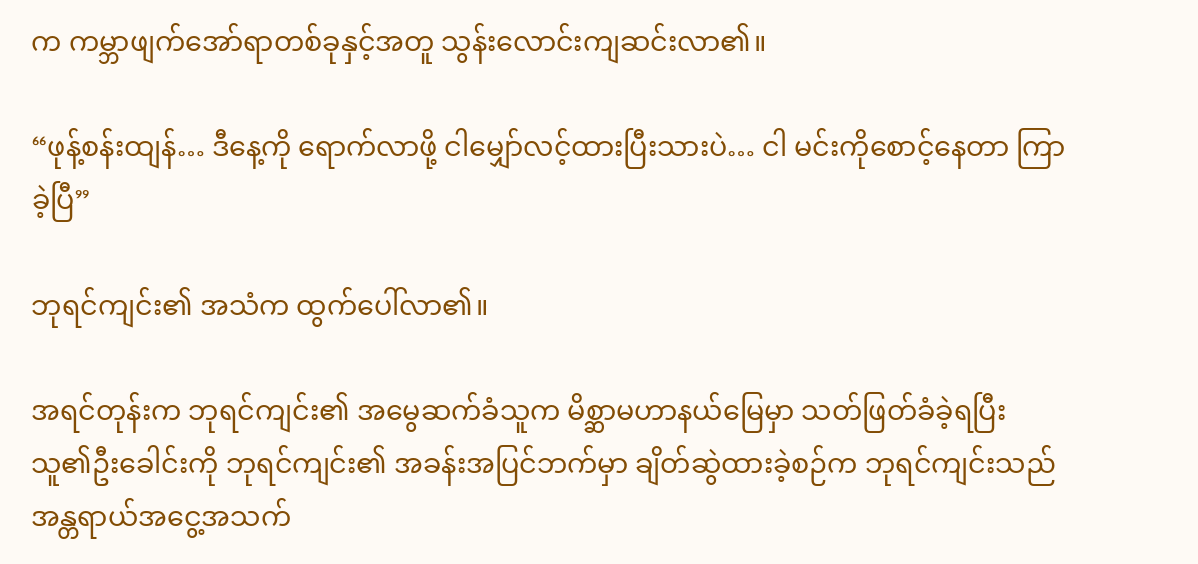က ကမ္ဘာဖျက်အော်ရာတစ်ခုနှင့်အတူ သွန်းလောင်းကျဆင်းလာ၏။

“ဖုန့်စန်းထျန်… ဒီနေ့ကို ရောက်လာဖို့ ငါမျှော်လင့်ထားပြီးသားပဲ… ငါ မင်းကိုစောင့်နေတာ ကြာခဲ့ပြီ”

ဘုရင်ကျင်း၏ အသံက ထွက်ပေါ်လာ၏။

အရင်တုန်းက ဘုရင်ကျင်း၏ အမွေဆက်ခံသူက မိစ္ဆာမဟာနယ်မြေမှာ သတ်ဖြတ်ခံခဲ့ရပြီး သူ၏ဦးခေါင်းကို ဘုရင်ကျင်း၏ အခန်းအပြင်ဘက်မှာ ချိတ်ဆွဲထားခဲ့စဉ်က ဘုရင်ကျင်းသည် အန္တရာယ်အငွေ့အသက်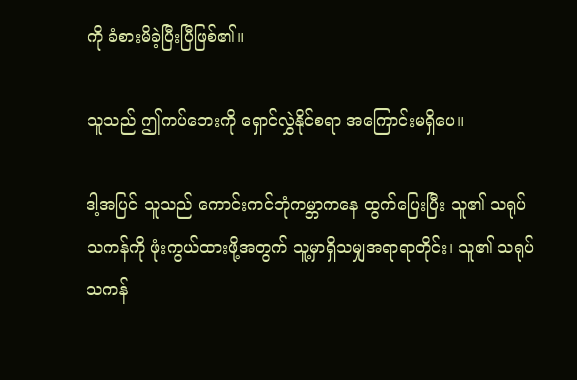ကို ခံစားမိခဲ့ပြီးပြီဖြစ်၏။

သူသည် ဤကပ်ဘေးကို ရှောင်လွှဲနိုင်စရာ အကြောင်းမရှိပေ။

ဒါ့အပြင် သူသည် ကောင်းကင်ဘုံကမ္ဘာကနေ ထွက်ပြေးပြီး သူ၏ သရုပ်သကန်ကို ဖုံးကွယ်ထားဖို့အတွက် သူ့မှာရှိသမျှအရာရာတိုင်း၊ သူ၏ သရုပ်သကန်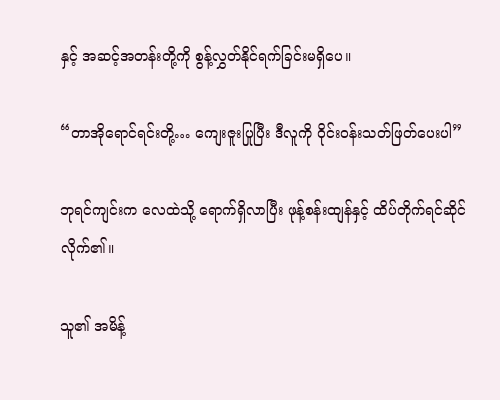နှင့် အဆင့်အတန်းတို့ကို စွန့်လွှတ်နိုင်ရက်ခြင်းမရှိပေ။

“တာအိုရောင်ရင်းတို့… ကျေးဇူးပြုပြီး ဒီလူကို ဝိုင်းဝန်းသတ်ဖြတ်ပေးပါ”

ဘုရင်ကျင်းက လေထဲသို့ ရောက်ရှိလာပြီး ဖုန့်စန်းထျန်နှင့် ထိပ်တိုက်ရင်ဆိုင်လိုက်၏။

သူ၏ အမိန့်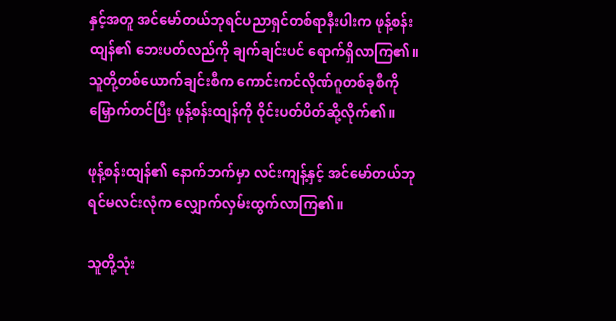နှင့်အတူ အင်မော်တယ်ဘုရင်ပညာရှင်တစ်ရာနီးပါးက ဖုန့်စန်းထျန်၏ ဘေးပတ်လည်ကို ချက်ချင်းပင် ရောက်ရှိလာကြ၏။ သူတို့တစ်ယောက်ချင်းစီက ကောင်းကင်လိုဏ်ဂူတစ်ခုစီကို မြှောက်တင်ပြီး ဖုန့်စန်းထျန်ကို ဝိုင်းပတ်ပိတ်ဆို့လိုက်၏။

ဖုန့်စန်းထျန်၏ နောက်ဘက်မှာ လင်းကျန့်နှင့် အင်မော်တယ်ဘုရင်မလင်းလုံက လျှောက်လှမ်းထွက်လာကြ၏။

သူတို့သုံး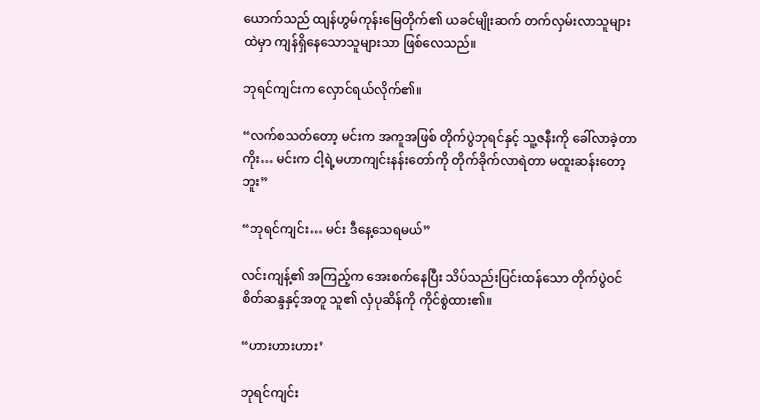ယောက်သည် ထျန်ဟွမ်ကုန်းမြေတိုက်၏ ယခင်မျိုးဆက် တက်လှမ်းလာသူများထဲမှာ ကျန်ရှိနေသောသူများသာ ဖြစ်လေသည်။

ဘုရင်ကျင်းက လှောင်ရယ်လိုက်၏။

“လက်စသတ်တော့ မင်းက အကူအဖြစ် တိုက်ပွဲဘုရင်နှင့် သူ့ဇနီးကို ခေါ်လာခဲ့တာကိုး… မင်းက ငါ့ရဲ့မဟာကျင်းနန်းတော်ကို တိုက်ခိုက်လာရဲတာ မထူးဆန်းတော့ဘူး”

“ဘုရင်ကျင်း… မင်း ဒီနေ့သေရမယ်”

လင်းကျန့်၏ အကြည့်က အေးစက်နေပြီး သိပ်သည်းပြင်းထန်သော တိုက်ပွဲဝင်စိတ်ဆန္ဒနှင့်အတူ သူ၏ လှံပုဆိန်ကို ကိုင်စွဲထား၏။

“ဟားဟားဟား’

ဘုရင်ကျင်း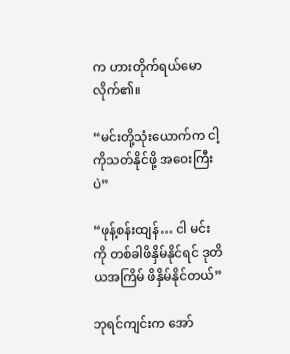က ဟားတိုက်ရယ်မောလိုက်၏။

“မင်းတို့သုံးယောက်က ငါ့ကိုသတ်နိုင်ဖို့ အဝေးကြီးပဲ”

“ဖုန့်စန်းထျန်… ငါ မင်းကို တစ်ခါဖိနှိမ်နိုင်ရင် ဒုတိယအကြိမ် ဖိနှိမ်နိုင်တယ်”

ဘုရင်ကျင်းက အော်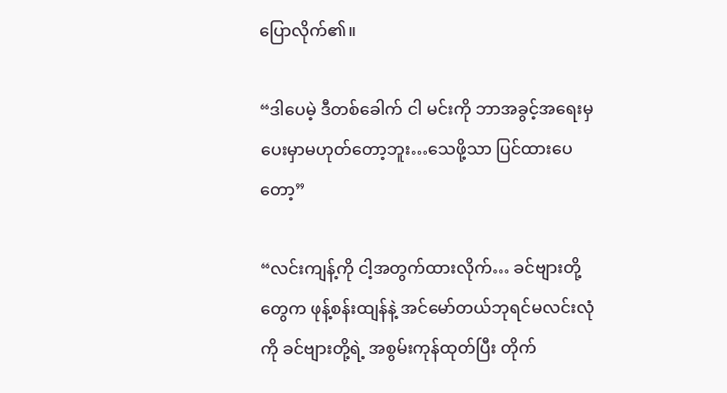ပြောလိုက်၏။

“ဒါပေမဲ့ ဒီတစ်ခေါက် ငါ မင်းကို ဘာအခွင့်အရေးမှ ပေးမှာမဟုတ်တော့ဘူး…သေဖို့သာ ပြင်ထားပေတော့”

“လင်းကျန့်ကို ငါ့အတွက်ထားလိုက်… ခင်ဗျားတို့တွေက ဖုန့်စန်းထျန်နဲ့ အင်မော်တယ်ဘုရင်မလင်းလုံကို ခင်ဗျားတို့ရဲ့ အစွမ်းကုန်ထုတ်ပြီး တိုက်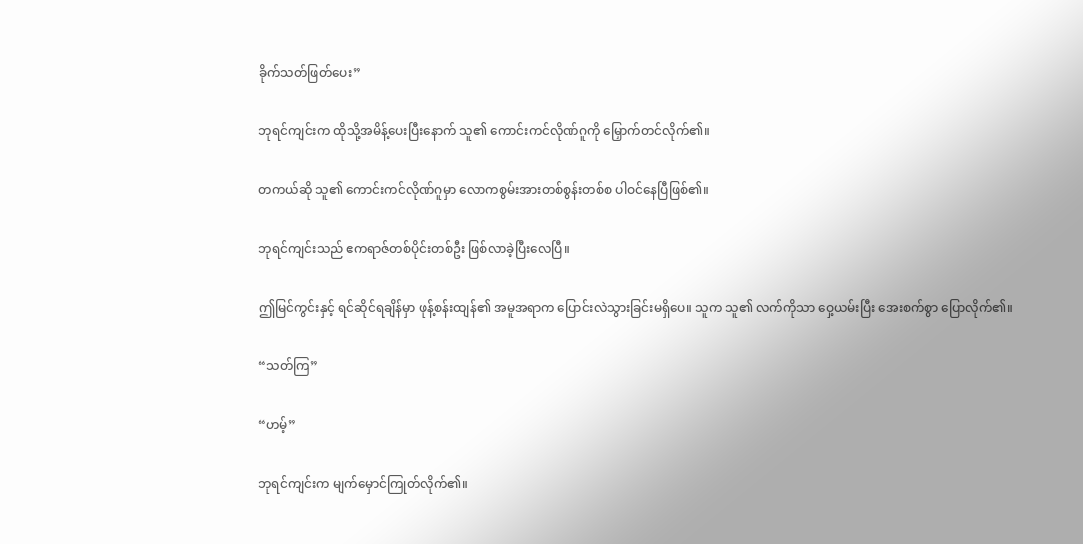ခိုက်သတ်ဖြတ်ပေး”

ဘုရင်ကျင်းက ထိုသို့အမိန့်ပေးပြီးနောက် သူ၏ ကောင်းကင်လိုဏ်ဂူကို မြှောက်တင်လိုက်၏။

တကယ်ဆို သူ၏ ကောင်းကင်လိုဏ်ဂူမှာ လောကစွမ်းအားတစ်စွန်းတစ်စ ပါဝင်နေပြီဖြစ်၏။

ဘုရင်ကျင်းသည် ဧကရာဇ်တစ်ပိုင်းတစ်ဦး ဖြစ်လာခဲ့ပြီးလေပြီ။

ဤမြင်ကွင်းနှင့် ရင်ဆိုင်ရချိန်မှာ ဖုန့်စန်းထျန်၏ အမူအရာက ပြောင်းလဲသွားခြင်းမရှိပေ။ သူက သူ၏ လက်ကိုသာ ဝှေ့ယမ်းပြီး အေးစက်စွာ ပြောလိုက်၏။

“သတ်ကြ”

“ဟမ့်”

ဘုရင်ကျင်းက မျက်မှောင်ကြုတ်လိုက်၏။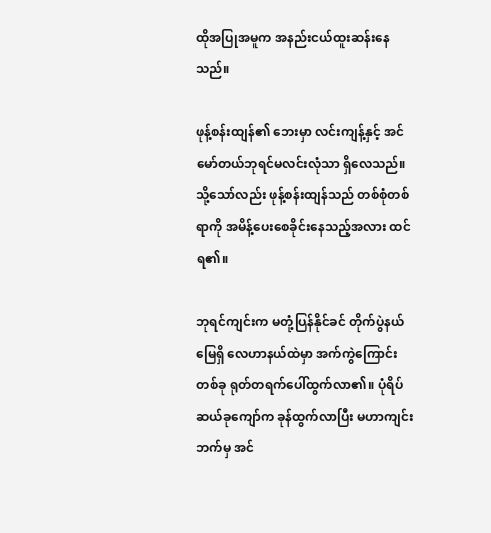ထိုအပြုအမူက အနည်းငယ်ထူးဆန်းနေသည်။

ဖုန့်စန်းထျန်၏ ဘေးမှာ လင်းကျန့်နှင့် အင်မော်တယ်ဘုရင်မလင်းလုံသာ ရှိလေသည်။ သို့သော်လည်း ဖုန့်စန်းထျန်သည် တစ်စုံတစ်ရာကို အမိန့်ပေးစေခိုင်းနေသည့်အလား ထင်ရ၏။

ဘုရင်ကျင်းက မတုံ့ပြန်နိုင်ခင် တိုက်ပွဲနယ်မြေရှိ လေဟာနယ်ထဲမှာ အက်ကွဲကြောင်းတစ်ခု ရုတ်တရက်ပေါ်ထွက်လာ၏။ ပုံရိပ်ဆယ်ခုကျော်က ခုန်ထွက်လာပြီး မဟာကျင်းဘက်မှ အင်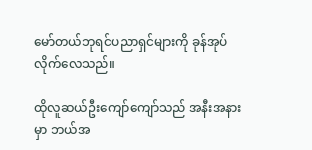မော်တယ်ဘုရင်ပညာရှင်များကို ခုန်အုပ်လိုက်လေသည်။

ထိုလူဆယ်ဦးကျော်ကျော်သည် အနီးအနားမှာ ဘယ်အ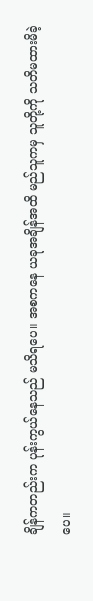ချိန်ကတည်းက ပုန်းကွယ်နေသည် မသိရပေ။ အစကနေ ယခုအချိန်အထိ မည်သူကမှ သူတို့ကို သတိမထားမိခဲ့ပေ။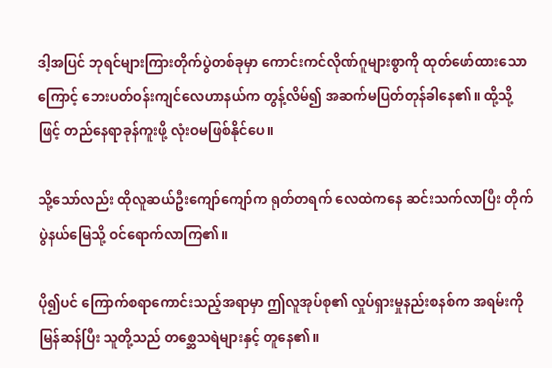ဒါ့အပြင် ဘုရင်များကြားတိုက်ပွဲတစ်ခုမှာ ကောင်းကင်လိုဏ်ဂူများစွာကို ထုတ်ဖော်ထားသောကြောင့် ဘေးပတ်ဝန်းကျင်လေဟာနယ်က တွန့်လိမ်၍ အဆက်မပြတ်တုန်ခါနေ၏။ ထို့သို့ဖြင့် တည်နေရာခုန်ကူးဖို့ လုံးဝမဖြစ်နိုင်ပေ။

သို့သော်လည်း ထိုလူဆယ်ဦးကျော်ကျော်က ရုတ်တရက် လေထဲကနေ ဆင်းသက်လာပြီး တိုက်ပွဲနယ်မြေသို့ ဝင်ရောက်လာကြ၏။

ပို၍ပင် ကြောက်စရာကောင်းသည့်အရာမှာ ဤလူအုပ်စု၏ လှုပ်ရှားမှုနည်းစနစ်က အရမ်းကို မြန်ဆန်ပြီး သူတို့သည် တစ္ဆေသရဲများနှင့် တူနေ၏။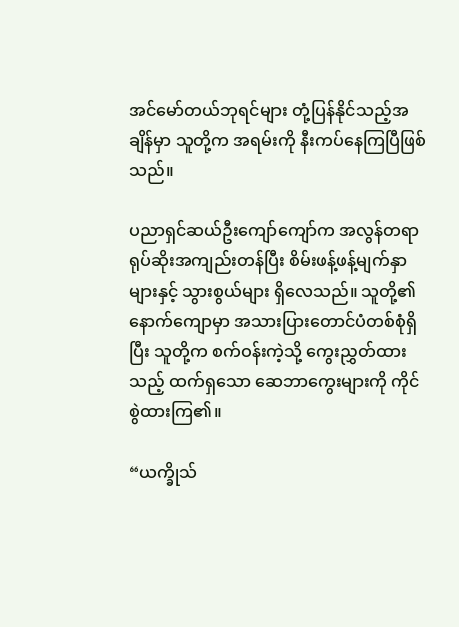အင်မော်တယ်ဘုရင်များ တုံ့ပြန်နိုင်သည့်အချိန်မှာ သူတို့က အရမ်းကို နီးကပ်နေကြပြီဖြစ်သည်။

ပညာရှင်ဆယ်ဦးကျော်ကျော်က အလွန်တရာ ရုပ်ဆိုးအကျည်းတန်ပြီး စိမ်းဖန့်ဖန့်မျက်နှာများနှင့် သွားစွယ်များ ရှိလေသည်။ သူတို့၏ နောက်ကျောမှာ အသားပြားတောင်ပံတစ်စုံရှိပြီး သူတို့က စက်ဝန်းကဲ့သို့ ကွေးညွှတ်ထားသည့် ထက်ရှသော ဆေဘာကွေးများကို ကိုင်စွဲထားကြ၏။

“ယက္ခိုသ်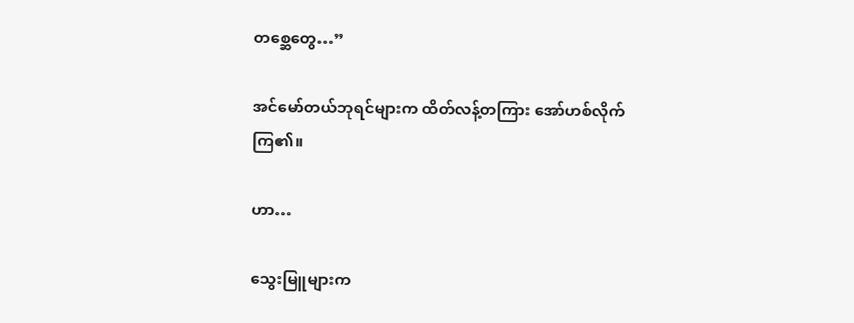တစ္ဆေတွေ…”

အင်မော်တယ်ဘုရင်များက ထိတ်လန့်တကြား အော်ဟစ်လိုက်ကြ၏။

ဟာ…

သွေးမြူများက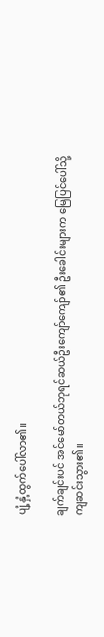ပျံ့နှံ့ထွက်ပေါ်လာ၏။

ချက်ချင်းပင် အင်မော်တယ်ဘုရင်ဆယ်ဦးကျော်ကျော်၏ ဦးခေါင်းများက မြေပြင်ပေါ်သို့ ကျဆင်းသွား၏။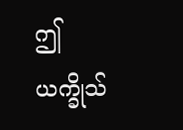ဤယက္ခိုသ်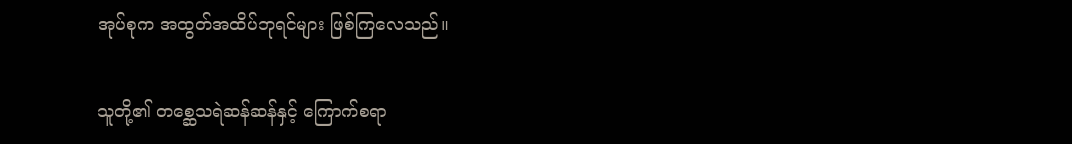အုပ်စုက အထွတ်အထိပ်ဘုရင်များ ဖြစ်ကြလေသည်။

သူတို့၏ တစ္ဆေသရဲဆန်ဆန်နှင့် ကြောက်စရာ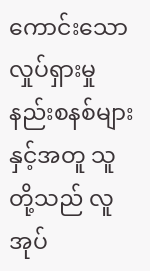ကောင်းသော လှုပ်ရှားမှုနည်းစနစ်များနှင့်အတူ သူတို့သည် လူအုပ်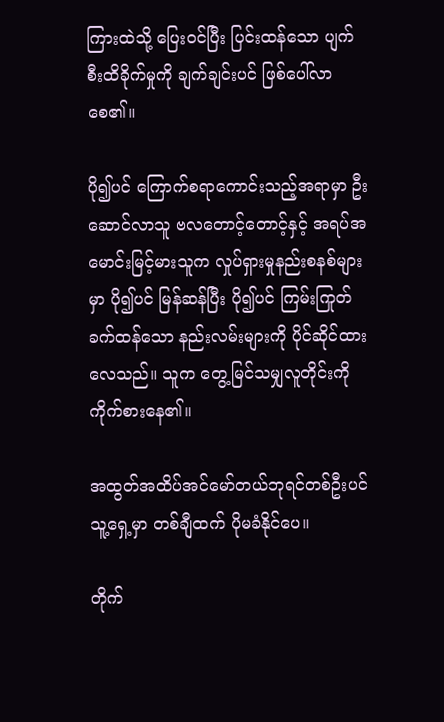ကြားထဲသို့ ပြေးဝင်ပြီး ပြင်းထန်သော ပျက်စီးထိခိုက်မှုကို ချက်ချင်းပင် ဖြစ်ပေါ်လာစေ၏။

ပို၍ပင် ကြောက်စရာကောင်းသည့်အရာမှာ ဦးဆောင်လာသူ ဗလတောင့်တောင့်နှင့် အရပ်အမောင်းမြင့်မားသူက လှုပ်ရှားမှုနည်းစနစ်များမှာ ပို၍ပင် မြန်ဆန်ပြီး ပို၍ပင် ကြမ်းကြုတ်ခက်ထန်သော နည်းလမ်းများကို ပိုင်ဆိုင်ထားလေသည်။ သူက တွေ့မြင်သမျှလူတိုင်းကို ကိုက်စားနေ၏။

အထွတ်အထိပ်အင်မော်တယ်ဘုရင်တစ်ဦးပင် သူ့ရှေ့မှာ တစ်ချီထက် ပိုမခံနိုင်ပေ။

တိုက်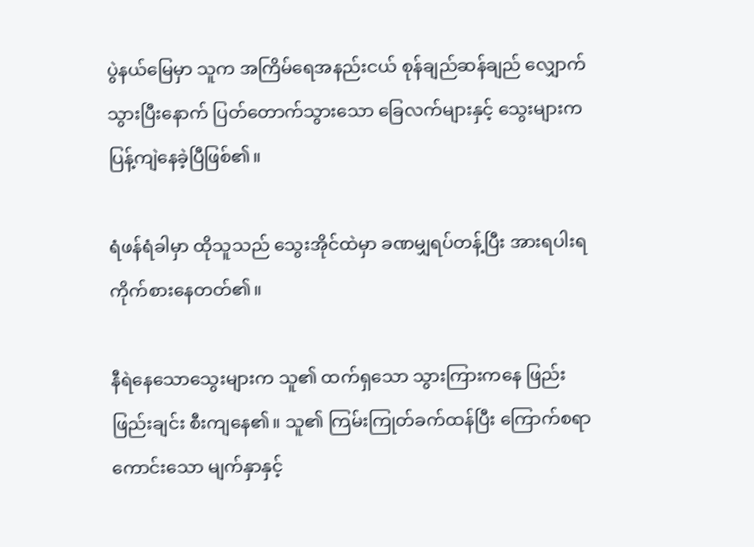ပွဲနယ်မြေမှာ သူက အကြိမ်ရေအနည်းငယ် စုန်ချည်ဆန်ချည် လျှောက်သွားပြီးနောက် ပြတ်တောက်သွားသော ခြေလက်များနှင့် သွေးများက ပြန့်ကျဲနေခဲ့ပြီဖြစ်၏။

ရံဖန်ရံခါမှာ ထိုသူသည် သွေးအိုင်ထဲမှာ ခဏမျှရပ်တန့်ပြီး အားရပါးရကိုက်စားနေတတ်၏။

နီရဲနေသောသွေးများက သူ၏ ထက်ရှသော သွားကြားကနေ ဖြည်းဖြည်းချင်း စီးကျနေ၏။ သူ၏ ကြမ်းကြုတ်ခက်ထန်ပြီး ကြောက်စရာကောင်းသော မျက်နှာနှင့်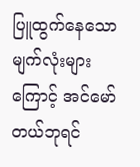ပြူထွက်နေသော မျက်လုံးများကြောင့် အင်မော်တယ်ဘုရင်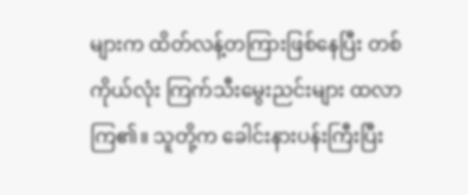များက ထိတ်လန့်တကြားဖြစ်နေပြီး တစ်ကိုယ်လုံး ကြက်သီးမွေးညင်းများ ထလာကြ၏။ သူတို့က ခေါင်းနားပန်းကြီးပြီး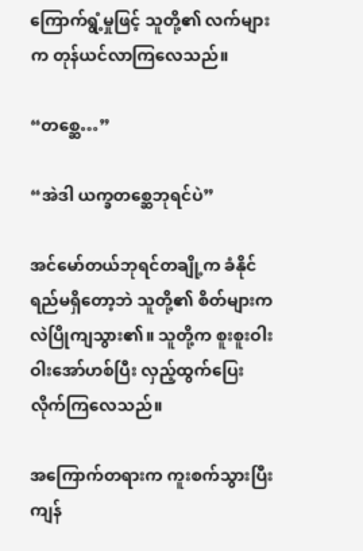ကြောက်ရွံ့မှုဖြင့် သူတို့၏ လက်များက တုန်ယင်လာကြလေသည်။

“တစ္ဆေ…”

“အဲဒါ ယက္ခတစ္ဆေဘုရင်ပဲ”

အင်မော်တယ်ဘုရင်တချို့က ခံနိုင်ရည်မရှိတော့ဘဲ သူတို့၏ စိတ်များက လဲပြိုကျသွား၏။ သူတို့က စူးစူးဝါးဝါးအော်ဟစ်ပြီး လှည့်ထွက်ပြေးလိုက်ကြလေသည်။

အကြောက်တရားက ကူးစက်သွားပြီး ကျန်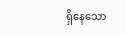ရှိနေသော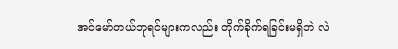အင်မော်တယ်ဘုရင်များကလည်း တိုက်ခိုက်ရခြင်းမရှိဘဲ လဲ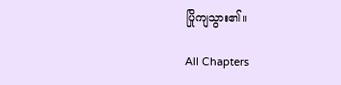ပြိုကျသွား၏။

All Chapters